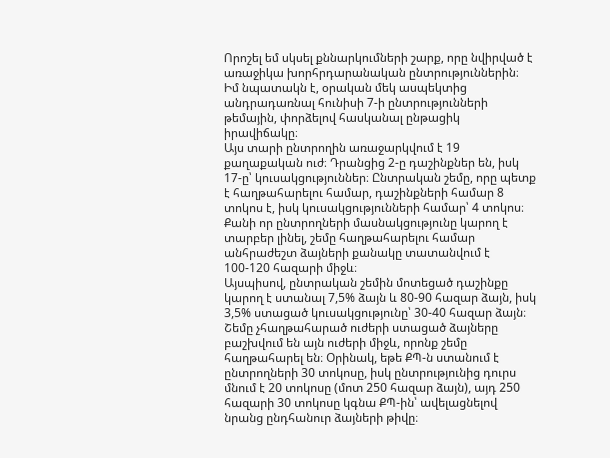Որոշել եմ սկսել քննարկումների շարք, որը նվիրված է առաջիկա խորհրդարանական ընտրություններին։ Իմ նպատակն է, օրական մեկ ասպեկտից անդրադառնալ հունիսի 7-ի ընտրությունների թեմային, փորձելով հասկանալ ընթացիկ իրավիճակը։
Այս տարի ընտրողին առաջարկվում է 19 քաղաքական ուժ։ Դրանցից 2-ը դաշինքներ են, իսկ 17-ը՝ կուսակցություններ։ Ընտրական շեմը, որը պետք է հաղթահարելու համար, դաշինքների համար 8 տոկոս է, իսկ կուսակցությունների համար՝ 4 տոկոս։ Քանի որ ընտրողների մասնակցությունը կարող է տարբեր լինել, շեմը հաղթահարելու համար անհրաժեշտ ձայների քանակը տատանվում է 100-120 հազարի միջև։
Այսպիսով, ընտրական շեմին մոտեցած դաշինքը կարող է ստանալ 7,5% ձայն և 80-90 հազար ձայն, իսկ 3,5% ստացած կուսակցությունը՝ 30-40 հազար ձայն։ Շեմը չհաղթահարած ուժերի ստացած ձայները բաշխվում են այն ուժերի միջև, որոնք շեմը հաղթահարել են։ Օրինակ, եթե ՔՊ-ն ստանում է ընտրողների 30 տոկոսը, իսկ ընտրությունից դուրս մնում է 20 տոկոսը (մոտ 250 հազար ձայն), այդ 250 հազարի 30 տոկոսը կգնա ՔՊ-ին՝ ավելացնելով նրանց ընդհանուր ձայների թիվը։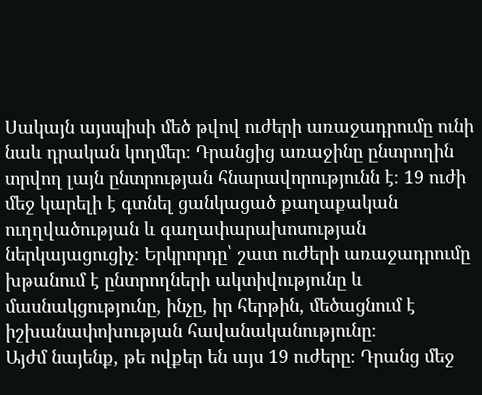Սակայն այսպիսի մեծ թվով ուժերի առաջադրումը ունի նաև դրական կողմեր։ Դրանցից առաջինը ընտրողին տրվող լայն ընտրության հնարավորությունն է։ 19 ուժի մեջ կարելի է գտնել ցանկացած քաղաքական ուղղվածության և գաղափարախոսության ներկայացուցիչ։ Երկրորդը՝ շատ ուժերի առաջադրումը խթանում է ընտրողների ակտիվությունը և մասնակցությունը, ինչը, իր հերթին, մեծացնում է իշխանափոխության հավանականությունը։
Այժմ նայենք, թե ովքեր են այս 19 ուժերը։ Դրանց մեջ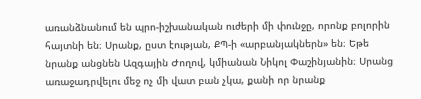առանձնանում են պրո-իշխանական ուժերի մի փունջը, որոնք բոլորին հայտնի են։ Սրանք, ըստ էության, ՔՊ-ի «արբանյակներն» են։ Եթե նրանք անցնեն Ազգային Ժողով, կմիանան Նիկոլ Փաշինյանին։ Սրանց առաջադրվելու մեջ ոչ մի վատ բան չկա, քանի որ նրանք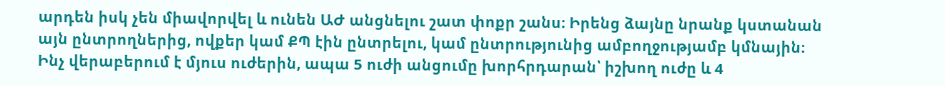արդեն իսկ չեն միավորվել և ունեն ԱԺ անցնելու շատ փոքր շանս։ Իրենց ձայնը նրանք կստանան այն ընտրողներից, ովքեր կամ ՔՊ էին ընտրելու, կամ ընտրությունից ամբողջությամբ կմնային։
Ինչ վերաբերում է մյուս ուժերին, ապա 5 ուժի անցումը խորհրդարան՝ իշխող ուժը և 4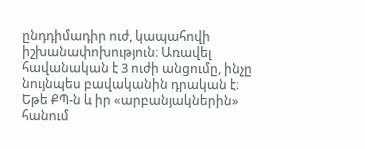ընդդիմադիր ուժ, կապահովի իշխանափոխություն։ Առավել հավանական է 3 ուժի անցումը, ինչը նույնպես բավականին դրական է։
Եթե ՔՊ-ն և իր «արբանյակներին» հանում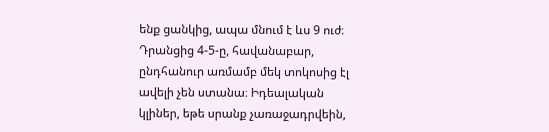ենք ցանկից, ապա մնում է ևս 9 ուժ։ Դրանցից 4-5-ը, հավանաբար, ընդհանուր առմամբ մեկ տոկոսից էլ ավելի չեն ստանա։ Իդեալական կլիներ, եթե սրանք չառաջադրվեին,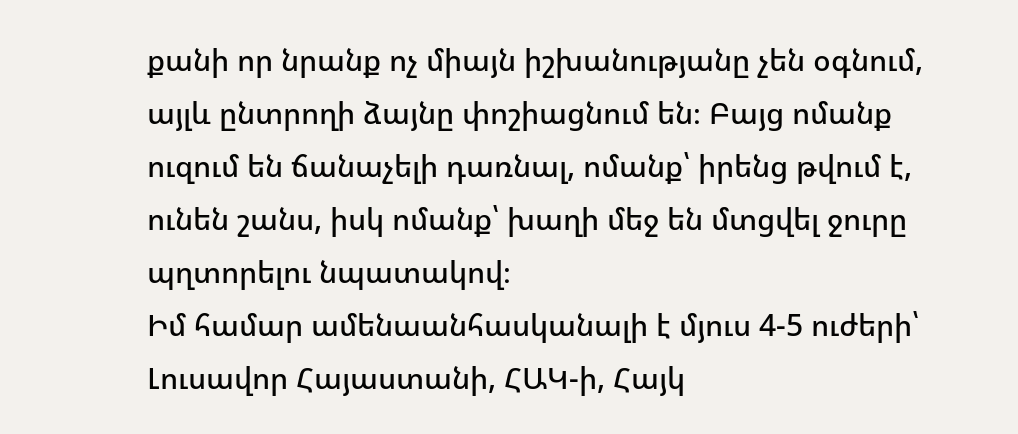քանի որ նրանք ոչ միայն իշխանությանը չեն օգնում, այլև ընտրողի ձայնը փոշիացնում են։ Բայց ոմանք ուզում են ճանաչելի դառնալ, ոմանք՝ իրենց թվում է, ունեն շանս, իսկ ոմանք՝ խաղի մեջ են մտցվել ջուրը պղտորելու նպատակով։
Իմ համար ամենաանհասկանալի է մյուս 4-5 ուժերի՝ Լուսավոր Հայաստանի, ՀԱԿ-ի, Հայկ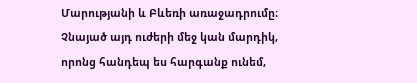Մարությանի և Բևեռի առաջադրումը։ Չնայած այդ ուժերի մեջ կան մարդիկ, որոնց հանդեպ ես հարգանք ունեմ,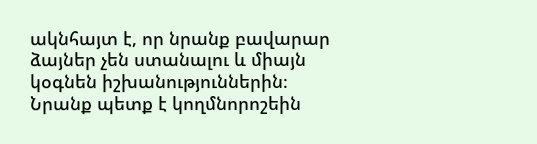ակնհայտ է, որ նրանք բավարար ձայներ չեն ստանալու և միայն կօգնեն իշխանություններին։ Նրանք պետք է կողմնորոշեին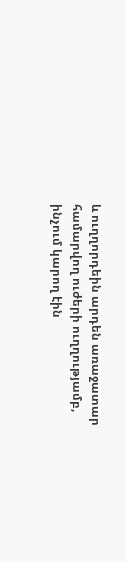և ուղղորդեին արդեն առաջատար համարվող ուժերի ուղղությամբ, ինչում կարող էին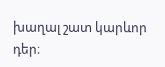խաղալ շատ կարևոր դեր։